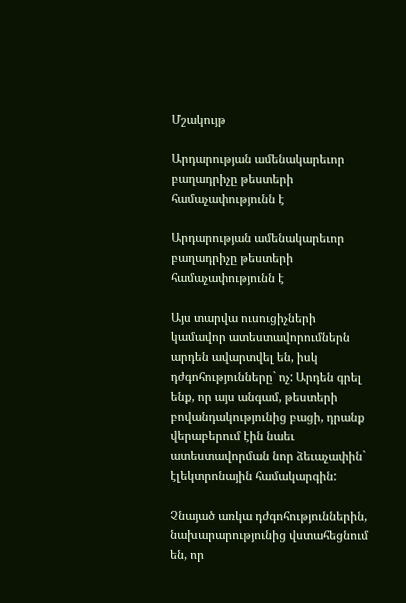Մշակույթ

Արդարության ամենակարեւոր բաղադրիչը թեստերի համաչափությունն է

Արդարության ամենակարեւոր բաղադրիչը թեստերի համաչափությունն է

Այս տարվա ուսուցիչների կամավոր ատեստավորումներն արդեն ավարտվել են, իսկ դժգոհությունները` ոչ: Արդեն գրել ենք, որ այս անգամ, թեստերի բովանդակությունից բացի, դրանք վերաբերում էին նաեւ ատեստավորման նոր ձեւաչափին` էլեկտրոնային համակարգին:

Չնայած առկա դժգոհություններին, նախարարությունից վստահեցնում են, որ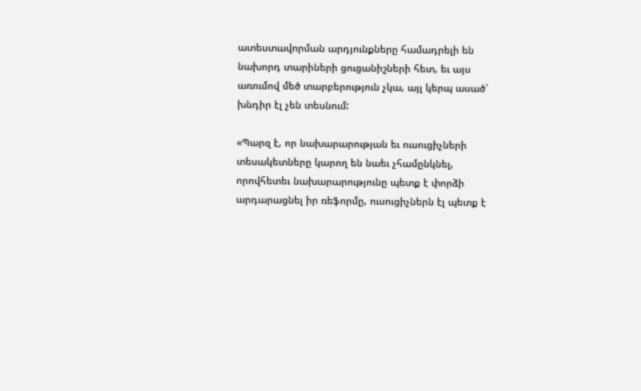ատեստավորման արդյունքները համադրելի են նախորդ տարիների ցուցանիշների հետ, եւ այս առումով մեծ տարբերություն չկա, այլ կերպ ասած՝ խնդիր էլ չեն տեսնում:

«Պարզ է, որ նախարարության եւ ուսուցիչների տեսակետները կարող են նաեւ չհամընկնել, որովհետեւ նախարարությունը պետք է փորձի արդարացնել իր ռեֆորմը, ուսուցիչներն էլ պետք է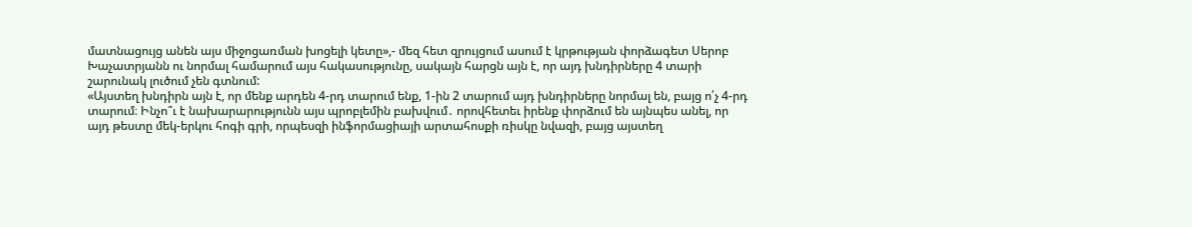մատնացույց անեն այս միջոցառման խոցելի կետը»,- մեզ հետ զրույցում ասում է կրթության փորձագետ Սերոբ Խաչատրյանն ու նորմալ համարում այս հակասությունը, սակայն հարցն այն է, որ այդ խնդիրները 4 տարի շարունակ լուծում չեն գտնում:
«Այստեղ խնդիրն այն է, որ մենք արդեն 4-րդ տարում ենք, 1-ին 2 տարում այդ խնդիրները նորմալ են, բայց ո՛չ 4-րդ տարում։ Ինչո՞ւ է նախարարությունն այս պրոբլեմին բախվում․ որովհետեւ իրենք փորձում են այնպես անել, որ այդ թեստը մեկ-երկու հոգի գրի, որպեսզի ինֆորմացիայի արտահոսքի ռիսկը նվազի, բայց այստեղ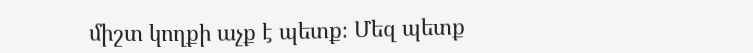միշտ կողքի աչք է պետք։ Մեզ պետք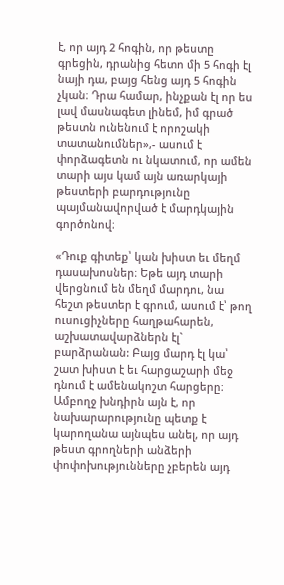է, որ այդ 2 հոգին, որ թեստը գրեցին, դրանից հետո մի 5 հոգի էլ նայի դա, բայց հենց այդ 5 հոգին չկան։ Դրա համար, ինչքան էլ որ ես լավ մասնագետ լինեմ, իմ գրած թեստն ունենում է որոշակի տատանումներ»,- ասում է փորձագետն ու նկատում, որ ամեն տարի այս կամ այն առարկայի թեստերի բարդությունը պայմանավորված է մարդկային գործոնով։

«Դուք գիտեք՝ կան խիստ եւ մեղմ դասախոսներ։ Եթե այդ տարի վերցնում են մեղմ մարդու, նա հեշտ թեստեր է գրում, ասում է՝ թող ուսուցիչները հաղթահարեն, աշխատավարձներն էլ` բարձրանան: Բայց մարդ էլ կա՝ շատ խիստ է եւ հարցաշարի մեջ դնում է ամենակոշտ հարցերը։ Ամբողջ խնդիրն այն է, որ նախարարությունը պետք է կարողանա այնպես անել, որ այդ թեստ գրողների անձերի փոփոխությունները չբերեն այդ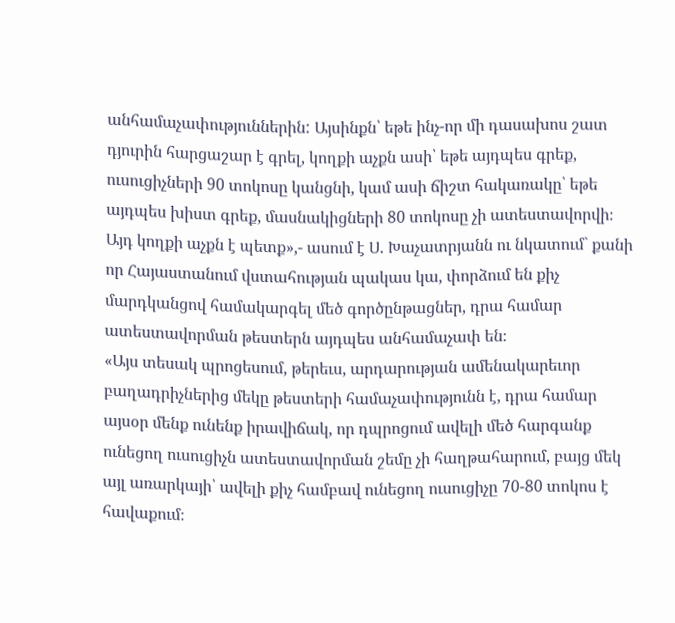անհամաչափություններին: Այսինքն՝ եթե ինչ-որ մի դասախոս շատ դյուրին հարցաշար է գրել, կողքի աչքն ասի՝ եթե այդպես գրեք, ուսուցիչների 90 տոկոսը կանցնի, կամ ասի ճիշտ հակառակը՝ եթե այդպես խիստ գրեք, մասնակիցների 80 տոկոսը չի ատեստավորվի։ Այդ կողքի աչքն է պետք»,- ասում է Ս. Խաչատրյանն ու նկատում` քանի որ Հայաստանում վստահության պակաս կա, փորձում են քիչ մարդկանցով համակարգել մեծ գործընթացներ, դրա համար ատեստավորման թեստերն այդպես անհամաչափ են։
«Այս տեսակ պրոցեսում, թերեւս, արդարության ամենակարեւոր բաղադրիչներից մեկը թեստերի համաչափությունն է, դրա համար այսօր մենք ունենք իրավիճակ, որ դպրոցում ավելի մեծ հարգանք ունեցող ուսուցիչն ատեստավորման շեմը չի հաղթահարում, բայց մեկ այլ առարկայի՝ ավելի քիչ համբավ ունեցող ուսուցիչը 70-80 տոկոս է հավաքում։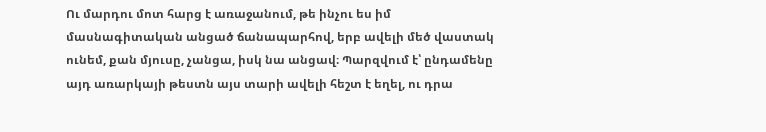Ու մարդու մոտ հարց է առաջանում, թե ինչու ես իմ մասնագիտական անցած ճանապարհով, երբ ավելի մեծ վաստակ ունեմ, քան մյուսը, չանցա, իսկ նա անցավ։ Պարզվում է՝ ընդամենը այդ առարկայի թեստն այս տարի ավելի հեշտ է եղել, ու դրա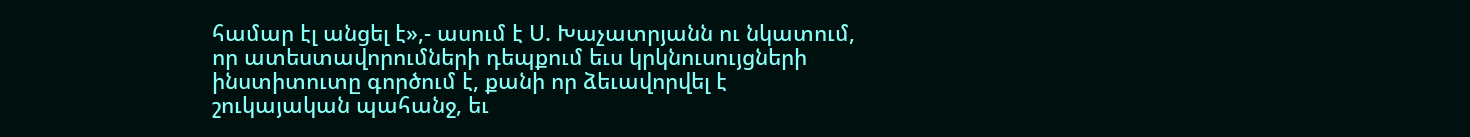համար էլ անցել է»,- ասում է Ս. Խաչատրյանն ու նկատում, որ ատեստավորումների դեպքում եւս կրկնուսույցների ինստիտուտը գործում է, քանի որ ձեւավորվել է շուկայական պահանջ, եւ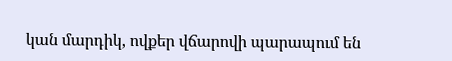կան մարդիկ, ովքեր վճարովի պարապում են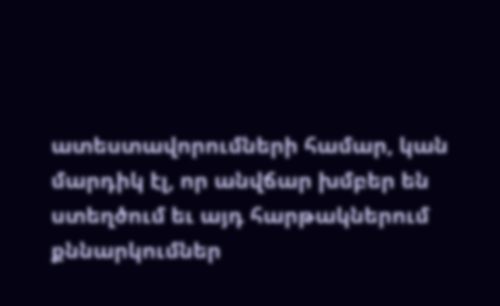ատեստավորումների համար, կան մարդիկ էլ, որ անվճար խմբեր են ստեղծում եւ այդ հարթակներում քննարկումներ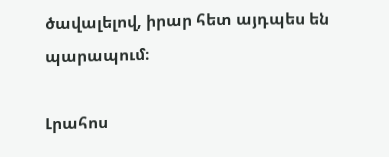ծավալելով, իրար հետ այդպես են պարապում։

Լրահոս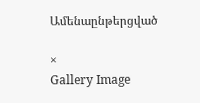Ամենաընթերցված

×
Gallery Image